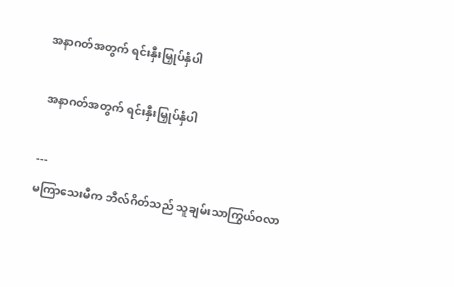အနာဂတ်အတွက် ရင်းနှီးမြှုပ်နှံပါ

 အနာဂတ်အတွက် ရင်းနှီးမြှုပ်နှံပါ

---
မကြာသေးမီက ဘီလ်ဂိတ်သည် သူချမ်းသာကြွယ်ဝလာ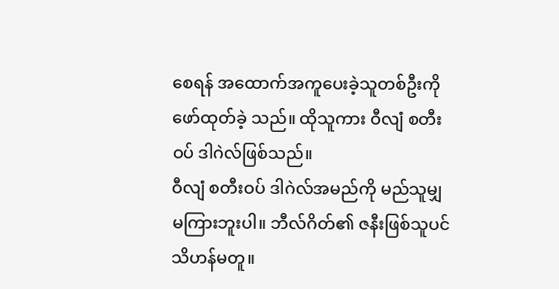စေရန် အထောက်အကူပေးခဲ့သူတစ်ဦးကို ဖော်ထုတ်ခဲ့ သည်။ ထိုသူကား ဝီလျံ စတီးဝပ် ဒါဂဲလ်ဖြစ်သည်။
ဝီလျံ စတီးဝပ် ဒါဂဲလ်အမည်ကို မည်သူမျှမကြားဘူးပါ။ ဘီလ်ဂိတ်၏ ဇနီးဖြစ်သူပင် သိဟန်မတူ။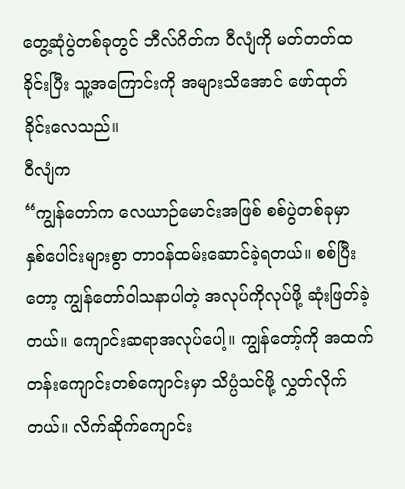တွေ့ဆုံပွဲတစ်ခုတွင် ဘီလ်ဂိတ်က ဝီလျံကို မတ်တတ်ထခိုင်းပြီး သူ့အကြောင်းကို အများသိအောင် ဖော်ထုတ် ခိုင်းလေသည်။
ဝီလျံက
“ကျွန်တော်က လေယာဉ်မောင်းအဖြစ် စစ်ပွဲတစ်ခုမှာ နှစ်ပေါင်းများစွာ တာဝန်ထမ်းဆောင်ခဲ့ရတယ်။ စစ်ပြီးတော့ ကျွန်တော်ဝါသနာပါတဲ့ အလုပ်ကိုလုပ်ဖို့ ဆုံးဖြတ်ခဲ့တယ်။ ကျောင်းဆရာအလုပ်ပေါ့။ ကျွန်တော့်ကို အထက်တန်းကျောင်းတစ်ကျောင်းမှာ သိပ္ပံသင်ဖို့ လွှတ်လိုက်တယ်။ လိက်ဆိုက်ကျောင်း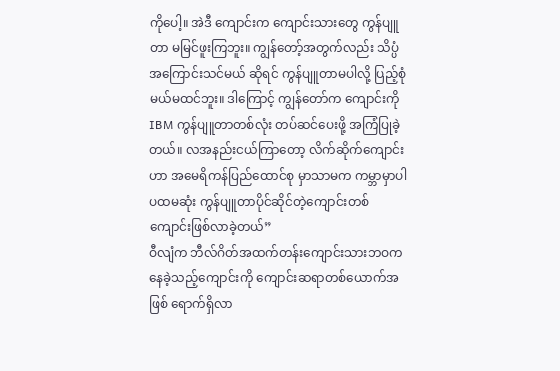ကိုပေါ့။ အဲဒီ ကျောင်းက ကျောင်းသားတွေ ကွန်ပျူတာ မမြင်ဖူးကြဘူး။ ကျွန်တော့်အတွက်လည်း သိပ္ပံအကြောင်းသင်မယ် ဆိုရင် ကွန်ပျူတာမပါလို့ ပြည့်စုံမယ်မထင်ဘူး။ ဒါကြောင့် ကျွန်တော်က ကျောင်းကို IBM ကွန်ပျူတာတစ်လုံး တပ်ဆင်ပေးဖို့ အကြံပြုခဲ့တယ်။ လအနည်းငယ်ကြာတော့ လိက်ဆိုက်ကျောင်းဟာ အမေရိကန်ပြည်ထောင်စု မှာသာမက ကမ္ဘာမှာပါ ပထမဆုံး ကွန်ပျူတာပိုင်ဆိုင်တဲ့ကျောင်းတစ်ကျောင်းဖြစ်လာခဲ့တယ်”
ဝီလျံက ဘီလ်ဂိတ်အထက်တန်းကျောင်းသားဘဝက နေခဲ့သည့်ကျောင်းကို ကျောင်းဆရာတစ်ယောက်အဖြစ် ရောက်ရှိလာ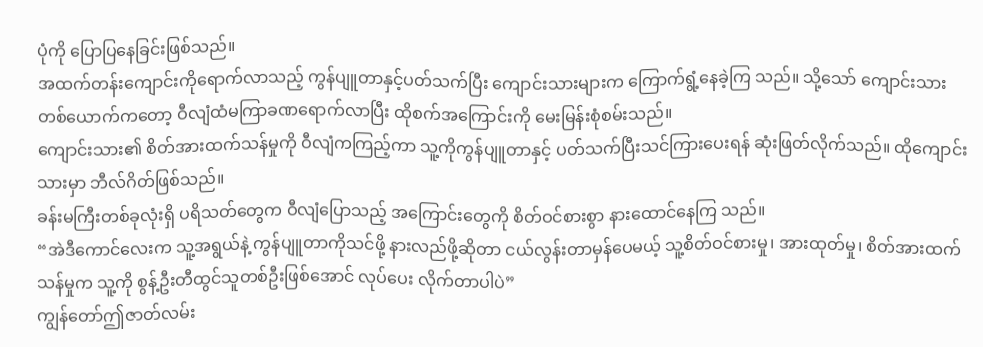ပုံကို ပြောပြနေခြင်းဖြစ်သည်။
အထက်တန်းကျောင်းကိုရောက်လာသည့် ကွန်ပျူတာနှင့်ပတ်သက်ပြီး ကျောင်းသားများက ကြောက်ရွံ့နေခဲ့ကြ သည်။ သို့သော် ကျောင်းသားတစ်ယောက်ကတော့ ဝီလျံထံမကြာခဏရောက်လာပြီး ထိုစက်အကြောင်းကို မေးမြန်းစုံစမ်းသည်။
ကျောင်းသား၏ စိတ်အားထက်သန်မှုကို ဝီလျံကကြည့်ကာ သူ့ကိုကွန်ပျူတာနှင့် ပတ်သက်ပြီးသင်ကြားပေးရန် ဆုံးဖြတ်လိုက်သည်။ ထိုကျောင်းသားမှာ ဘီလ်ဂိတ်ဖြစ်သည်။
ခန်းမကြီးတစ်ခုလုံးရှိ ပရိသတ်တွေက ဝီလျံပြောသည့် အကြောင်းတွေကို စိတ်ဝင်စားစွာ နားထောင်နေကြ သည်။
“အဲဒီကောင်လေးက သူ့အရွယ်နဲ့ ကွန်ပျူတာကိုသင်ဖို့ နားလည်ဖို့ဆိုတာ ငယ်လွန်းတာမှန်ပေမယ့် သူ့စိတ်ဝင်စားမှု၊ အားထုတ်မှု၊ စိတ်အားထက်သန်မှုက သူ့ကို စွန့်ဦးတီထွင်သူတစ်ဦးဖြစ်အောင် လုပ်ပေး လိုက်တာပါပဲ”
ကျွန်တော်ဤဇာတ်လမ်း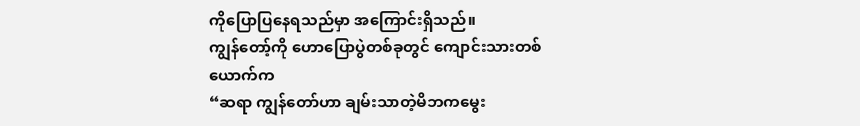ကိုပြောပြနေရသည်မှာ အကြောင်းရှိသည်။
ကျွန်တော့်ကို ဟောပြောပွဲတစ်ခုတွင် ကျောင်းသားတစ်ယောက်က
“ဆရာ ကျွန်တော်ဟာ ချမ်းသာတဲ့မိဘကမွေး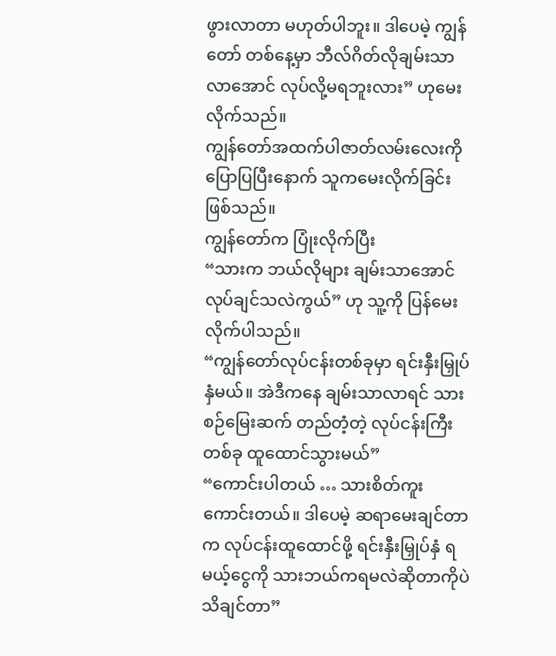ဖွားလာတာ မဟုတ်ပါဘူး။ ဒါပေမဲ့ ကျွန်တော် တစ်နေ့မှာ ဘီလ်ဂိတ်လိုချမ်းသာလာအောင် လုပ်လို့မရဘူးလား” ဟုမေးလိုက်သည်။
ကျွန်တော်အထက်ပါဇာတ်လမ်းလေးကို ပြောပြပြီးနောက် သူကမေးလိုက်ခြင်းဖြစ်သည်။
ကျွန်တော်က ပြုံးလိုက်ပြီး
“သားက ဘယ်လိုများ ချမ်းသာအောင် လုပ်ချင်သလဲကွယ်” ဟု သူ့ကို ပြန်မေးလိုက်ပါသည်။
“ကျွန်တော်လုပ်ငန်းတစ်ခုမှာ ရင်းနှီးမြှုပ်နှံမယ်။ အဲဒီကနေ ချမ်းသာလာရင် သားစဉ်မြေးဆက် တည်တံ့တဲ့ လုပ်ငန်းကြီးတစ်ခု ထူထောင်သွားမယ်”
“ကောင်းပါတယ် … သားစိတ်ကူးကောင်းတယ်။ ဒါပေမဲ့ ဆရာမေးချင်တာက လုပ်ငန်းထူထောင်ဖို့ ရင်းနှီးမြှုပ်နှံ ရမယ့်ငွေကို သားဘယ်ကရမလဲဆိုတာကိုပဲသိချင်တာ”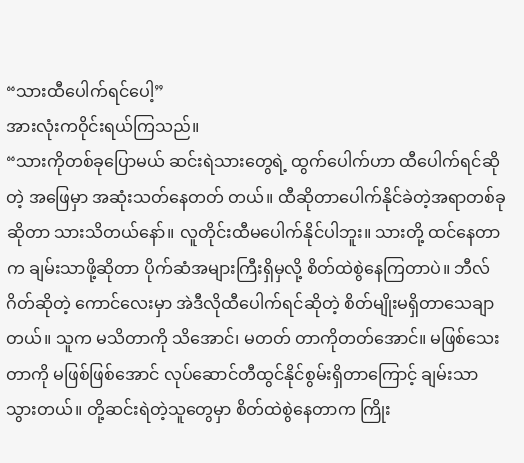“သားထီပေါက်ရင်ပေါ့”
အားလုံးကဝိုင်းရယ်ကြသည်။
“သားကိုတစ်ခုပြောမယ် ဆင်းရဲသားတွေရဲ့ ထွက်ပေါက်ဟာ ထီပေါက်ရင်ဆိုတဲ့ အဖြေမှာ အဆုံးသတ်နေတတ် တယ်။ ထီဆိုတာပေါက်နိုင်ခဲတဲ့အရာတစ်ခုဆိုတာ သားသိတယ်နော်။ လူတိုင်းထီမပေါက်နိုင်ပါဘူး။ သားတို့ ထင်နေတာက ချမ်းသာဖို့ဆိုတာ ပိုက်ဆံအများကြီးရှိမှလို့ စိတ်ထဲစွဲနေကြတာပဲ။ ဘီလ်ဂိတ်ဆိုတဲ့ ကောင်လေးမှာ အဲဒီလိုထီပေါက်ရင်ဆိုတဲ့ စိတ်မျိုးမရှိတာသေချာတယ်။ သူက မသိတာကို သိအောင်၊ မတတ် တာကိုတတ်အောင်။ မဖြစ်သေးတာကို မဖြစ်ဖြစ်အောင် လုပ်ဆောင်တီထွင်နိုင်စွမ်းရှိတာကြောင့် ချမ်းသာ သွားတယ်။ တို့ဆင်းရဲတဲ့သူတွေမှာ စိတ်ထဲစွဲနေတာက ကြိုး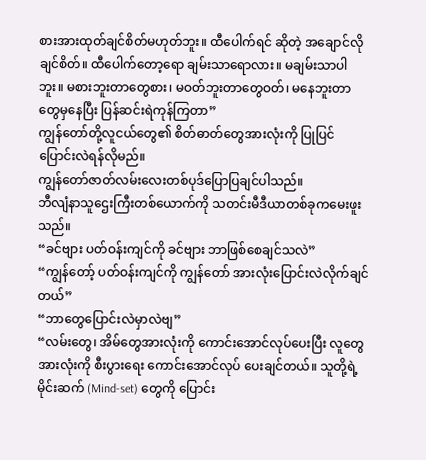စားအားထုတ်ချင်စိတ်မဟုတ်ဘူး။ ထီပေါက်ရင် ဆိုတဲ့ အချောင်လိုချင်စိတ်။ ထီပေါက်တော့ရော ချမ်းသာရောလား။ မချမ်းသာပါဘူး။ မစားဘူးတာတွေစား၊ မဝတ်ဘူးတာတွေဝတ်၊ မနေဘူးတာတွေမှနေပြီး ပြန်ဆင်းရဲကုန်ကြတာ”
ကျွန်တော်တို့လူငယ်တွေ၏ စိတ်ဓာတ်တွေအားလုံးကို ပြုပြင်ပြောင်းလဲရန်လိုမည်။
ကျွန်တော်ဇာတ်လမ်းလေးတစ်ပုဒ်ပြောပြချင်ပါသည်။
ဘီလျံနာသူဌေးကြီးတစ်ယောက်ကို သတင်းမီဒီယာတစ်ခုကမေးဖူးသည်။
“ခင်ဗျား ပတ်ဝန်းကျင်ကို ခင်ဗျား ဘာဖြစ်စေချင်သလဲ”
“ကျွန်တော့် ပတ်ဝန်းကျင်ကို ကျွန်တော် အားလုံးပြောင်းလဲလိုက်ချင်တယ်”
“ဘာတွေပြောင်းလဲမှာလဲဗျ”
“လမ်းတွေ၊ အိမ်တွေအားလုံးကို ကောင်းအောင်လုပ်ပေးပြီး လူတွေအားလုံးကို စီးပွားရေး ကောင်းအောင်လုပ် ပေးချင်တယ်။ သူတို့ရဲ့ မိုင်းဆက် (Mind-set) တွေကို ပြောင်း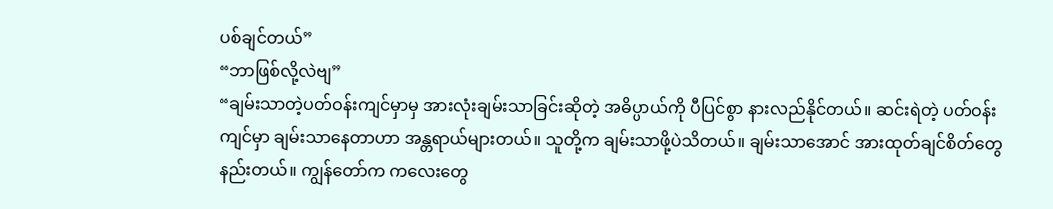ပစ်ချင်တယ်”
“ဘာဖြစ်လို့လဲဗျ”
“ချမ်းသာတဲ့ပတ်ဝန်းကျင်မှာမှ အားလုံးချမ်းသာခြင်းဆိုတဲ့ အဓိပ္ပာယ်ကို ပီပြင်စွာ နားလည်နိုင်တယ်။ ဆင်းရဲတဲ့ ပတ်ဝန်းကျင်မှာ ချမ်းသာနေတာဟာ အန္တရာယ်များတယ်။ သူတို့က ချမ်းသာဖို့ပဲသိတယ်။ ချမ်းသာအောင် အားထုတ်ချင်စိတ်တွေနည်းတယ်။ ကျွန်တော်က ကလေးတွေ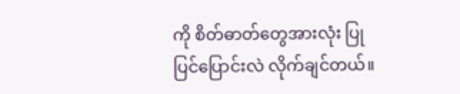ကို စိတ်ဓာတ်တွေအားလုံး ပြုပြင်ပြောင်းလဲ လိုက်ချင်တယ်။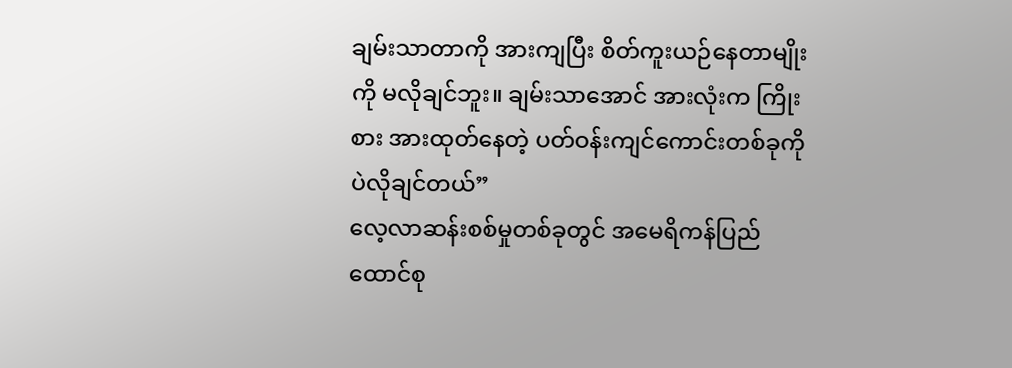ချမ်းသာတာကို အားကျပြီး စိတ်ကူးယဉ်နေတာမျိုးကို မလိုချင်ဘူး။ ချမ်းသာအောင် အားလုံးက ကြိုးစား အားထုတ်နေတဲ့ ပတ်ဝန်းကျင်ကောင်းတစ်ခုကိုပဲလိုချင်တယ်”
လေ့လာဆန်းစစ်မှုတစ်ခုတွင် အမေရိကန်ပြည်ထောင်စု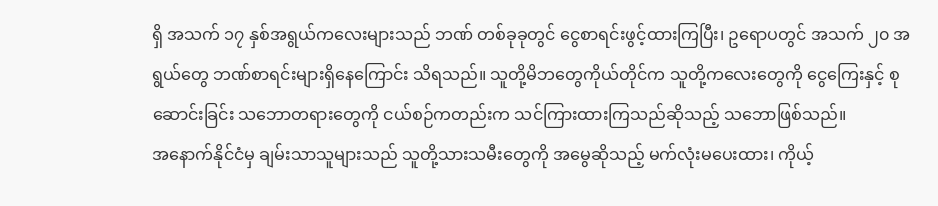ရှိ အသက် ၁၇ နှစ်အရွယ်ကလေးများသည် ဘဏ် တစ်ခုခုတွင် ငွေစာရင်းဖွင့်ထားကြပြီး၊ ဥရောပတွင် အသက် ၂၀ အရွယ်တွေ ဘဏ်စာရင်းများရှိနေကြောင်း သိရသည်။ သူတို့မိဘတွေကိုယ်တိုင်က သူတို့ကလေးတွေကို ငွေကြေးနှင့် စုဆောင်းခြင်း သဘောတရားတွေကို ငယ်စဉ်ကတည်းက သင်ကြားထားကြသည်ဆိုသည့် သဘောဖြစ်သည်။
အနောက်နိုင်ငံမှ ချမ်းသာသူများသည် သူတို့သားသမီးတွေကို အမွေဆိုသည့် မက်လုံးမပေးထား၊ ကိုယ့်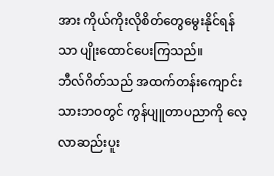အား ကိုယ်ကိုးလိုစိတ်တွေမွေးနိုင်ရန်သာ ပျိုးထောင်ပေးကြသည်။
ဘီလ်ဂိတ်သည် အထက်တန်းကျောင်းသားဘဝတွင် ကွန်ပျူတာပညာကို လေ့လာဆည်းပူး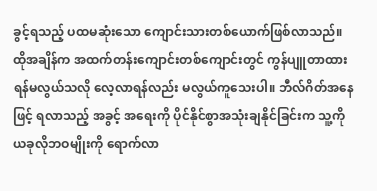ခွင့်ရသည့် ပထမဆုံးသော ကျောင်းသားတစ်ယောက်ဖြစ်လာသည်။ ထိုအချိန်က အထက်တန်းကျောင်းတစ်ကျောင်းတွင် ကွန်ပျူတာထားရန်မလွယ်သလို လေ့လာရန်လည်း မလွယ်ကူသေးပါ။ ဘီလ်ဂိတ်အနေဖြင့် ရလာသည့် အခွင့် အရေးကို ပိုင်နိုင်စွာအသုံးချနိုင်ခြင်းက သူ့ကိုယခုလိုဘဝမျိုးကို ရောက်လာ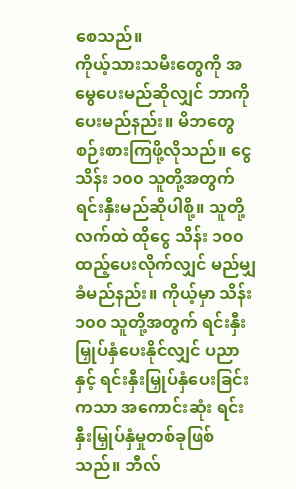စေသည်။
ကိုယ့်သားသမီးတွေကို အမွေပေးမည်ဆိုလျှင် ဘာကိုပေးမည်နည်း။ မိဘတွေ စဉ်းစားကြဖို့လိုသည်။ ငွေ သိန်း ၁၀၀ သူတို့အတွက် ရင်းနှီးမည်ဆိုပါစို့။ သူတို့လက်ထဲ ထိုငွေ သိန်း ၁၀၀ ထည့်ပေးလိုက်လျှင် မည်မျှ ခံမည်နည်း။ ကိုယ့်မှာ သိန်း ၁၀၀ သူတို့အတွက် ရင်းနှီးမြှုပ်နှံပေးနိုင်လျှင် ပညာနှင့် ရင်းနှီးမြှုပ်နှံပေးခြင်းကသာ အကောင်းဆုံး ရင်းနှီးမြှုပ်နှံမှုတစ်ခုဖြစ်သည်။ ဘီလ်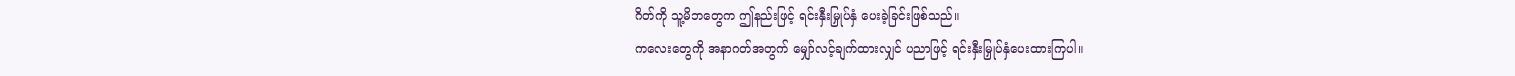ဂိတ်ကို သူ့မိဘတွေက ဤနည်းဖြင့် ရင်းနှီးမြှုပ်နှံ ပေးခဲ့ခြင်းဖြစ်သည်။
ကလေးတွေကို အနာဂတ်အတွက် မျှော်လင့်ချက်ထားလျှင် ပညာဖြင့် ရင်းနှီးမြှုပ်နှံပေးထားကြပါ။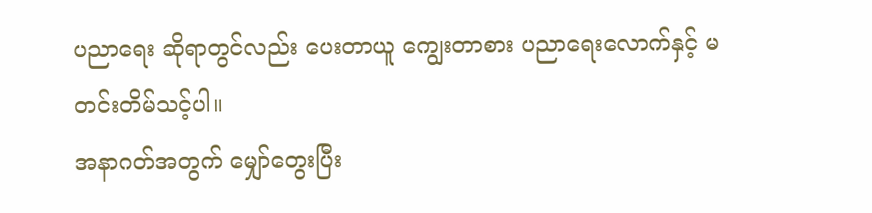ပညာရေး ဆိုရာတွင်လည်း ပေးတာယူ ကျွေးတာစား ပညာရေးလောက်နှင့် မတင်းတိမ်သင့်ပါ။
အနာဂတ်အတွက် မျှော်တွေးပြီး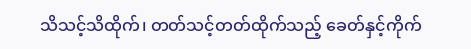သိသင့်သိထိုက်၊ တတ်သင့်တတ်ထိုက်သည့် ခေတ်နှင့်ကိုက်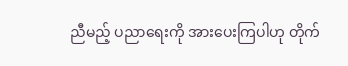ညီမည့် ပညာရေးကို အားပေးကြပါဟု တိုက်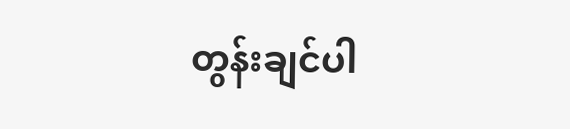တွန်းချင်ပါ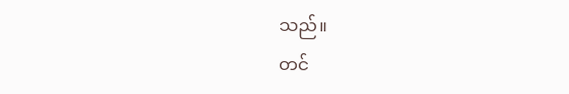သည်။
တင်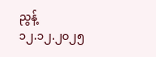ညွန့်
၁၂.၁၂.၂၀၂၅